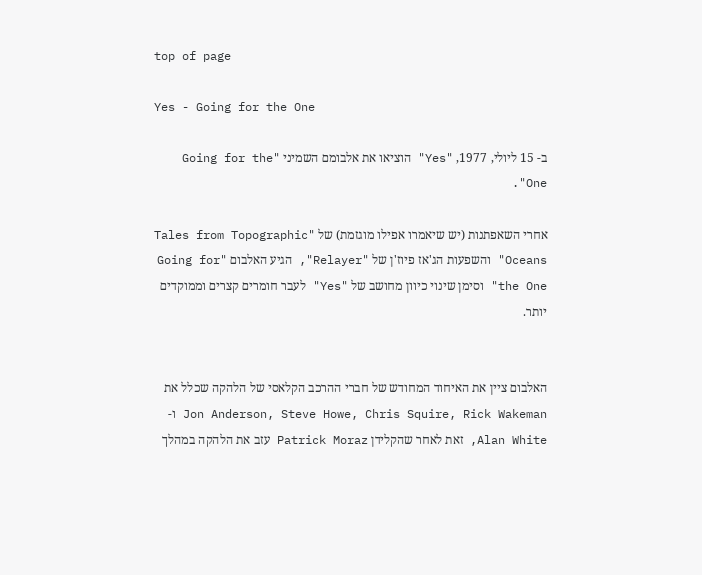top of page

Yes - Going for the One

ב- 15 ליולי, 1977, "Yes" הוציאו את אלבומם השמיני "Going for the One".

אחרי השאפתנות (יש שיאמרו אפילו מוגזמת) של "Tales from Topographic Oceans" והשפעות הג'אז פיוז'ן של "Relayer", הגיע האלבום "Going for the One" וסימן שינוי כיוון מחושב של "Yes" לעבר חומרים קצרים וממוקדים יותר.


האלבום ציין את האיחוד המחודש של חברי ההרכב הקלאסי של הלהקה שכלל את Jon Anderson, Steve Howe, Chris Squire, Rick Wakeman ו- Alan White, זאת לאחר שהקלידן Patrick Moraz עזב את הלהקה במהלך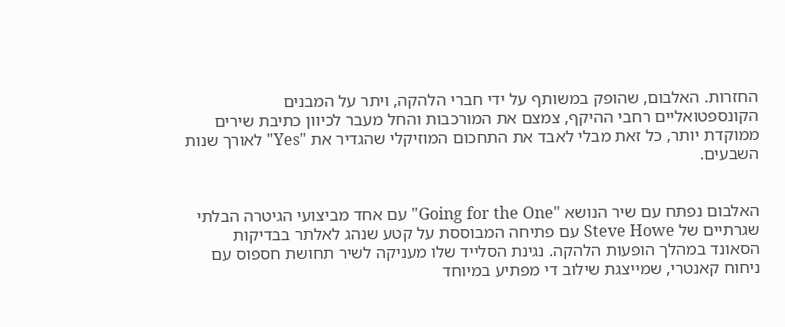החזרות. האלבום, שהופק במשותף על ידי חברי הלהקה, ויתר על המבנים הקונספטואליים רחבי ההיקף, צמצם את המורכבות והחל מעבר לכיוון כתיבת שירים ממוקדת יותר, כל זאת מבלי לאבד את התחכום המוזיקלי שהגדיר את "Yes" לאורך שנות השבעים.


האלבום נפתח עם שיר הנושא "Going for the One" עם אחד מביצועי הגיטרה הבלתי שגרתיים של Steve Howe עם פתיחה המבוססת על קטע שנהג לאלתר בבדיקות הסאונד במהלך הופעות הלהקה. נגינת הסלייד שלו מעניקה לשיר תחושת חספוס עם ניחוח קאנטרי, שמייצגת שילוב די מפתיע במיוחד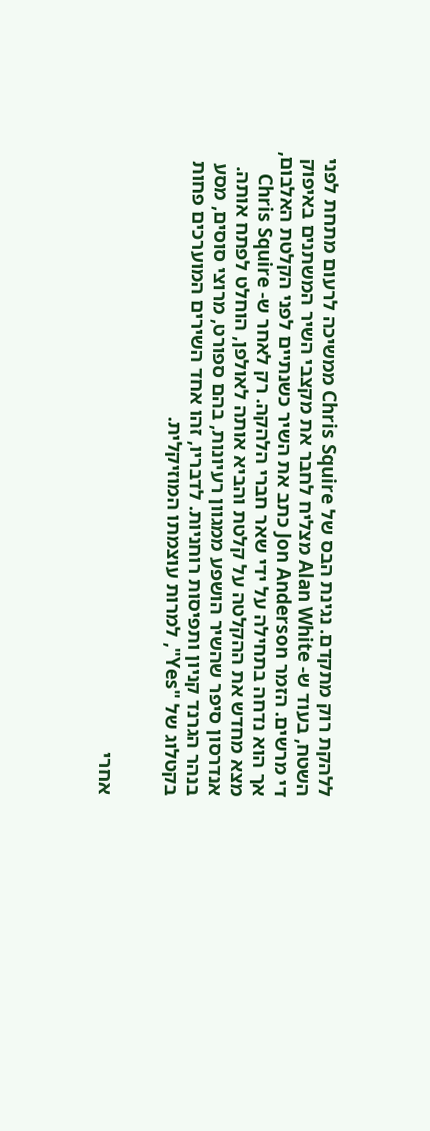ללהקת רוק מתקדם. נגינת הבס של Chris Squire ממשיכה לרעום מתחת לפני השטח, בעוד ש- Alan White מצליח לחבר את מקצבי השיר המשתנים באיפוק די מרשים. הזמר Jon Anderson כתב את השיר כשנתיים לפני הקלטת האלבום, אך הוא נדחה בתחילה על ידי שאר חברי הלהקה. רק לאחר ש- Chris Squire מצא מחדש את ההקלטה על קלטת והביא אותה לאולפן, הוחלט לפתח אותה. אנדרסון סיפר שהשיר הושפע ממגוון רעיונות, בהם ספורט, מרוצי סוסים, מסע בנהר הגרנד קניון ותפיסות רוחניות. לדבריו, זהו אחד השירים המוערכים פחות בקטלוג של "Yes", למרות עוצמתו המוזיקלית.


אחרי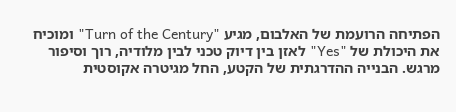הפתיחה הרועמת של האלבום, מגיע "Turn of the Century" ומוכיח את היכולת של "Yes" לאזן בין דיוק טכני לבין מלודיה, רוך וסיפור מרגש. הבנייה ההדרגתית של הקטע, החל מגיטרה אקוסטית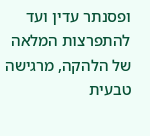ופסנתר עדין ועד להתפרצות המלאה של הלהקה, מרגישה טבעית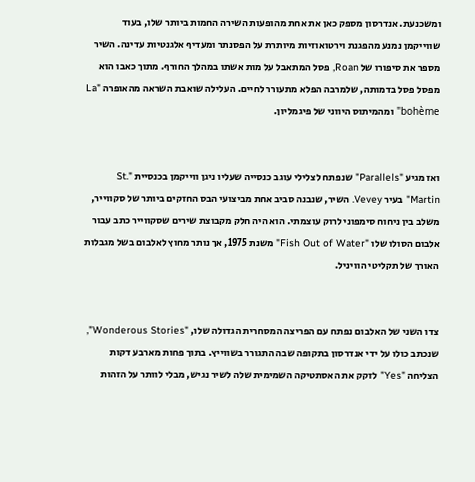ומשכנעת. אנדרסון מספק כאן את אחת מהופעות השירה החמות ביותר שלו, בעוד שווייקמן נמנע מהפגנת וירטואוזיות מיותרת על הפסנתר ומעדיף אלגנטיות עדינה. השיר מספר את סיפורו של Roan, פסל המתאבל על מות אשתו במהלך החורף. מתוך כאבו הוא מפסל פסל בדמותה, שלמרבה הפלא מתעורר לחיים. העלילה שואבת השראה מהאופרה "La bohème" ומהמיתוס היווני של פיגמליון.


ואז מגיע "Parallels" שנפתח לצלילי עוגב כנסייה שעליו ניגן ווייקמן בכנסיית "St. Martin" בעיר Vevey. השיר, שנבנה סביב אחת מביצועי הבס החזקים ביותר של סקווייר, משלב בין ניחוח סימפוני לרוק עוצמתי. הוא היה חלק מקבוצת שירים שסקווייר כתב עבור אלבום הסולו שלו "Fish Out of Water" משנת 1975, אך נותר מחוץ לאלבום בשל מגבלות האורך של תקליטי הוויניל.


צדו השני של האלבום נפתח עם הפריצה המסחרית הגדולה שלו, "Wonderous Stories", שנכתב כולו על ידי אנדרסון בתקופה שבה התגורר בשווייץ. בתוך פחות מארבע דקות הצליחה "Yes" לזקק את האסתטיקה השמימית שלה לשיר נגיש, מבלי לוותר על הזהות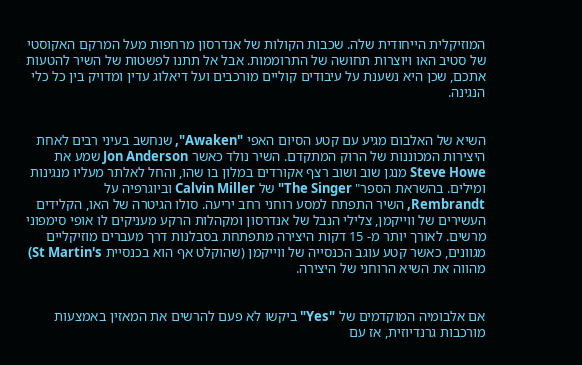המוזיקלית הייחודית שלה. שכבות הקולות של אנדרסון מרחפות מעל המרקם האקוסטי של סטיב האו ויוצרות תחושה של התרוממות. אבל אל תתנו לפשטות של השיר להטעות אתכם, שכן היא נשענת על עיבודים קוליים מורכבים ועל דיאלוג עדין ומדויק בין כל כלי הנגינה.


השיא של האלבום מגיע עם קטע הסיום האפי "Awaken", שנחשב בעיני רבים לאחת היצירות המכוננות של הרוק המתקדם. השיר נולד כאשר Jon Anderson שמע את Steve Howe מנגן שוב ושוב רצף אקורדים במלון בו שהו, והחל לאלתר מעליו מנגינות ומילים. בהשראת הספר" The Singer" של Calvin Miller וביוגרפיה על Rembrandt, השיר התפתח למסע רוחני רחב יריעה. סולו הגיטרה של האו, הקלידים העשירים של ווייקמן, צלילי הנבל של אנדרסון ומקהלות הרקע מעניקים לו אופי סימפוני מרשים. לאורך יותר מ- 15 דקות היצירה מתפתחת בסבלנות דרך מעברים מוזיקליים מגוונים, כאשר קטע עוגב הכנסייה של ווייקמן (שהוקלט אף הוא בכנסיית St Martin's) מהווה את השיא הרוחני של היצירה.


אם אלבומיה המוקדמים של "Yes" ביקשו לא פעם להרשים את המאזין באמצעות מורכבות גרנדיוזית, אז עם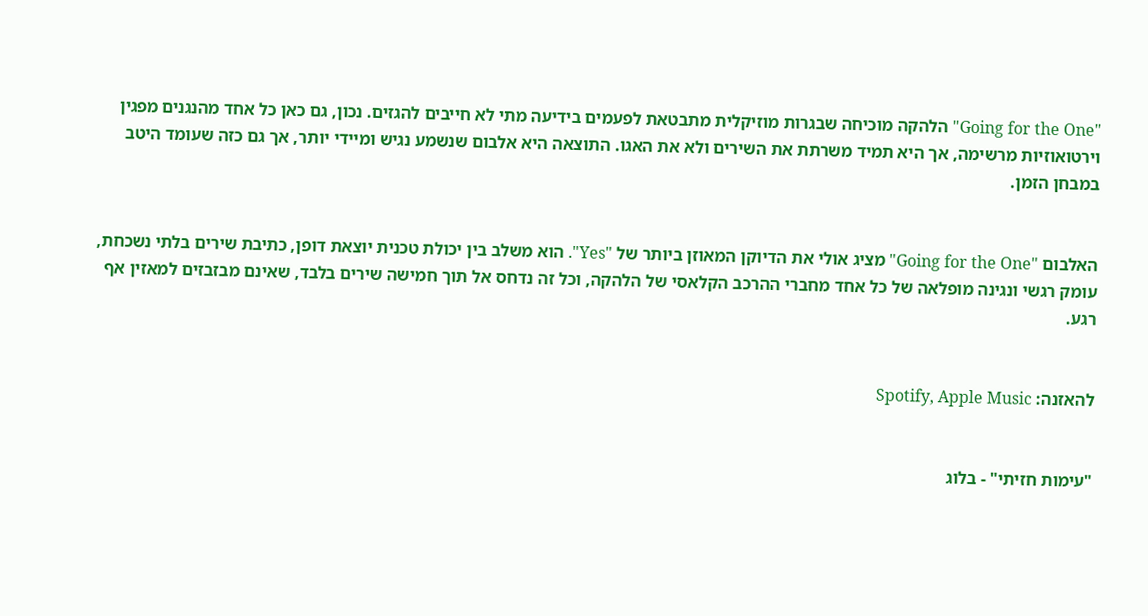"Going for the One" הלהקה מוכיחה שבגרות מוזיקלית מתבטאת לפעמים בידיעה מתי לא חייבים להגזים. נכון, גם כאן כל אחד מהנגנים מפגין וירטואוזיות מרשימה, אך היא תמיד משרתת את השירים ולא את האגו. התוצאה היא אלבום שנשמע נגיש ומיידי יותר, אך גם כזה שעומד היטב במבחן הזמן.


האלבום "Going for the One" מציג אולי את הדיוקן המאוזן ביותר של "Yes". הוא משלב בין יכולת טכנית יוצאת דופן, כתיבת שירים בלתי נשכחת, עומק רגשי ונגינה מופלאה של כל אחד מחברי ההרכב הקלאסי של הלהקה, וכל זה נדחס אל תוך חמישה שירים בלבד, שאינם מבזבזים למאזין אף רגע.


להאזנה: Spotify, Apple Music


"עימות חזיתי" - בלוג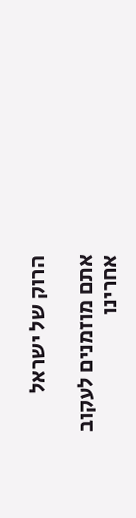הרוק של ישראל

אתם מוזמנים לעקוב אחרינו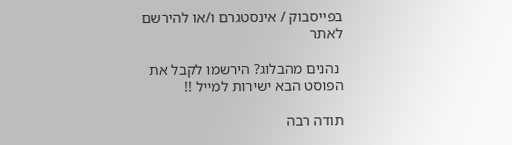בפייסבוק / אינסטגרם ו/או להירשם לאתר

 נהנים מהבלוג? הירשמו לקבל את הפוסט הבא ישירות למייל !!

תודה רבה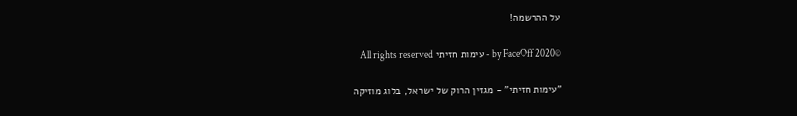על ההרשמה!

©2020 by FaceOff - עימות חזיתי All rights reserved

"עימות חזיתי" - מגזין הרוק של ישראל, בלוג מוזיקה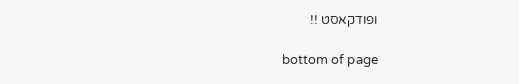ופודקאסט !!

bottom of page